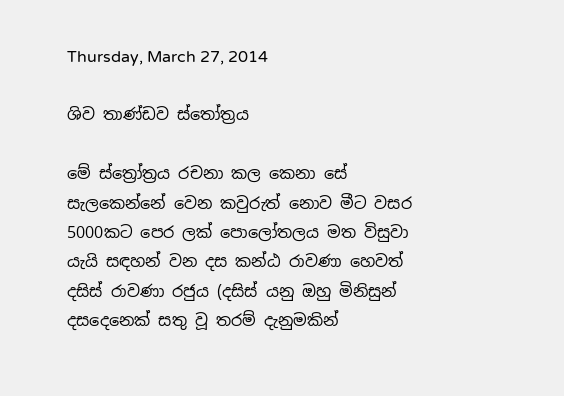Thursday, March 27, 2014

ශිව තාණ්ඩව ස්තෝත්‍රය

මේ ස්ත්‍රෝත්‍රය රචනා කල කෙනා සේ සැලකෙන්නේ වෙන කවුරුත් නොව මීට වසර 5000කට පෙර ලක් පොලෝතලය මත විසුවා යැයි සඳහන් වන දස කන්ඨ රාවණා හෙවත් දසිස් රාවණා රජුය (දසිස් යනු ඔහු මිනිසුන් දසදෙනෙක් සතු වූ තරම් දැනුමකින්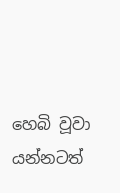හෙබි වූවා යන්නටත්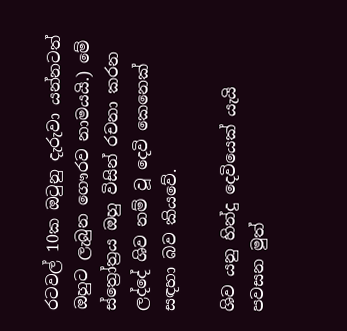රටවල් 10ක ඔටුනු දැරුවා යන්නටත් ඔහුට ලැබුන ගෞරව නාමයයි.) මේ ස්ත්‍රෝත්‍රය ඔහු විසින් රචනා කරන ලද්දේ ශිව නම් වූ දෙවි කෙනෙක් සඳහා බව කියවේ.

ශිව යනු හින්දු දෙවියෙක් යැයි පවසන මුත්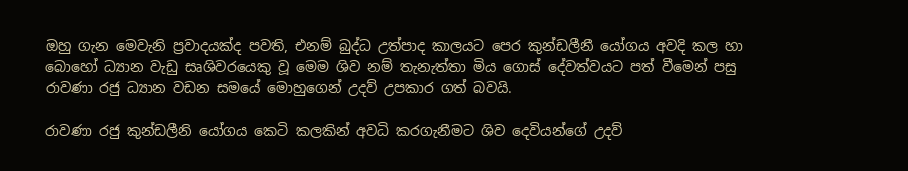ඔහු ගැන මෙවැනි ප්‍රවාදයක්ද පවති, එනම් බුද්ධ උත්පාද කාලයට පෙර කුන්ඩලීනී යෝගය අවදි කල හා බොහෝ ධ්‍යාන වැඩු සෘශිවරයෙකු වූ මෙම ශිව නම් තැනැත්තා මිය ගොස් දේවත්වයට පත් වීමෙන් පසු රාවණා රජු ධ්‍යාන වඩන සමයේ මොහුගෙන් උදව් උපකාර ගත් බවයි.

රාවණා රජු කුන්ඩලීනි යෝගය කෙටි කලකින් අවධි කරගැනීමට ශිව දෙවියන්ගේ උදව්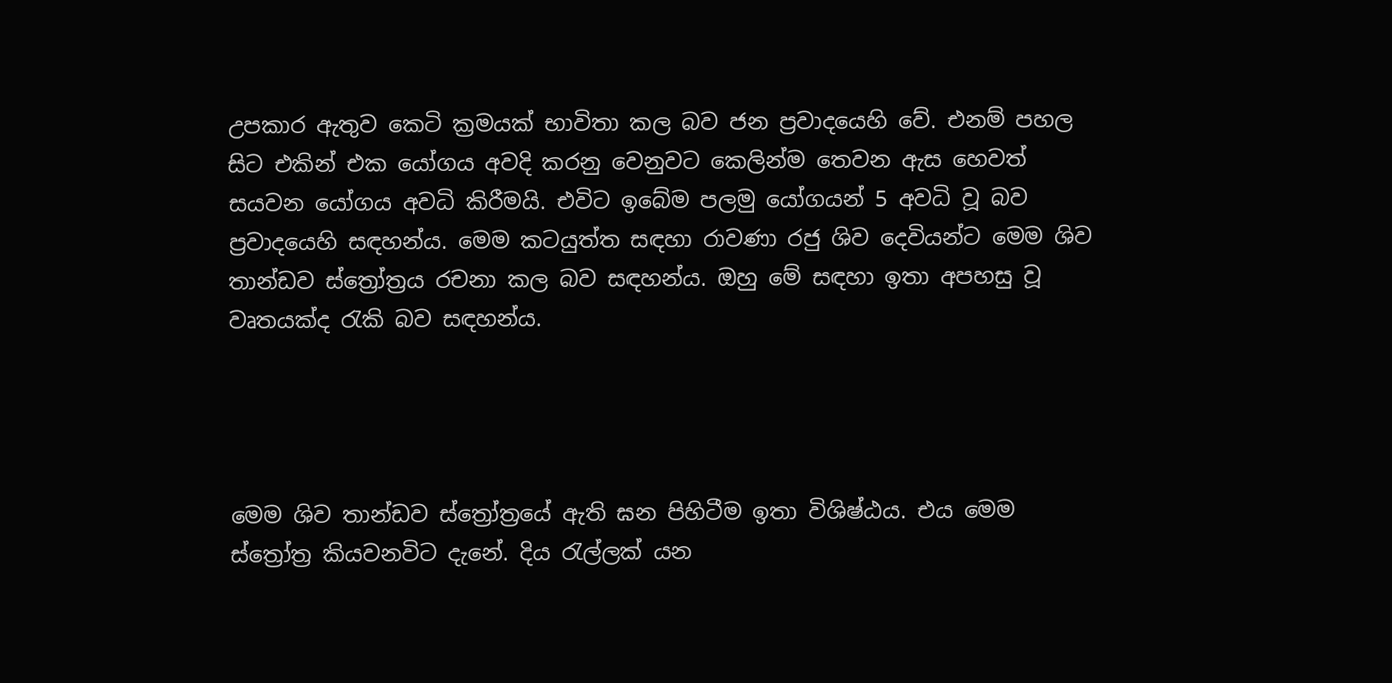උපකාර ඇතුව කෙටි ක්‍රමයක් භාවිතා කල බව ජන ප්‍රවාදයෙහි වේ. එනම් පහල සිට එකින් එක යෝගය අවදි කරනු වෙනුවට කෙලින්ම තෙවන ඇස හෙවත් සයවන යෝගය අවධි කිරීමයි. එවිට ඉබේම පලමු යෝගයන් 5 අවධි වූ බව ප්‍රවාදයෙහි සඳහන්ය. මෙම කටයුත්ත සඳහා රාවණා රජු ශිව දෙවියන්ට මෙම ශිව තාන්ඩව ස්ත්‍රෝත්‍රය රචනා කල බව සඳහන්ය. ඔහු මේ සඳහා ඉතා අපහසු වූ වෘතයක්ද රැකි බව සඳහන්ය.




මෙම ශිව තාන්ඩව ස්ත්‍රෝත්‍රයේ ඇති ඝන පිහිටීම ඉතා විශිෂ්ඨය. එය මෙම ස්ත්‍රෝත්‍ර කියවනවිට දැනේ. දිය රැල්ලක් යන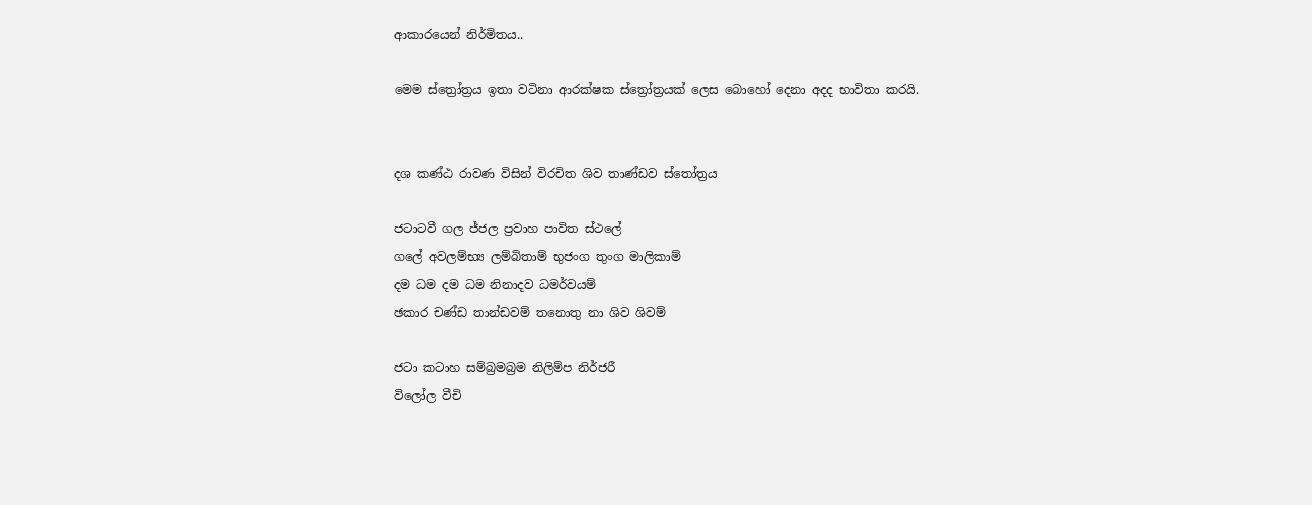ආකාරයෙන් නිර්මිතය..

මෙම ස්ත්‍රෝත්‍රය ඉතා වටිනා ආරක්ෂක ස්ත්‍රෝත්‍රයක් ලෙස බොහෝ දෙනා අදද භාවිතා කරයි.


දශ කණ්ඨ රාවණ විසින් විරචිත ශිව තාණ්ඩව ස්තෝත්‍රය

ජටාටවී ගල ජ්ජල ප්‍රවාහ පාවිත ස්ථලේ
ගලේ අවලම්භ්‍ය ලම්බිතාම් භුජංග තුංග මාලිකාම්
දම ධම දම ධම නිනාදව ධමර්වයම්
ඡකාර චණ්ඩ තාන්ඩවම් තනොතු නා ශිව ශිවම්

ජටා කටාහ සම්බ්‍රමබ්‍රම නිලිම්ප නිර්ජරී
විලෝල වීචි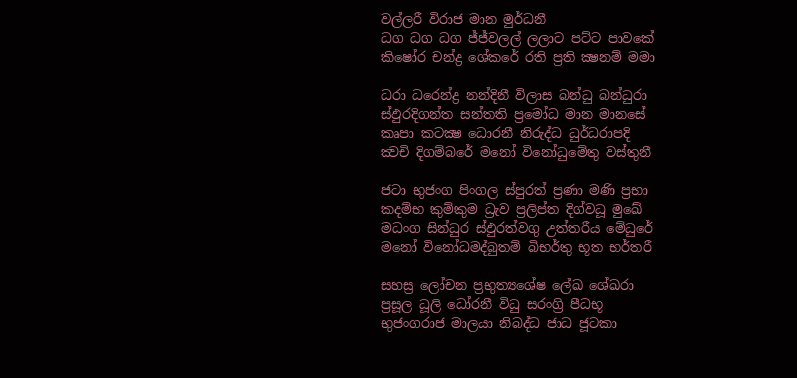වල්ලරී විරාජ මාන මුර්ධනී
ධග ධග ධග ජ්ජ්වලල් ලලාට පට්ට පාවකේ
කිෂෝර චන්ද්‍ර ශේකරේ රති ප්‍රති ක්‍ෂනම් මමා

ධරා ධරෙන්ද්‍ර නන්දිනී විලාස බන්ධු බන්ධුරා
ස්ඵුරදිගන්ත සන්තති ප්‍රමෝධ මාන මානසේ
කෘපා කටක්‍ෂ ධොරනී නිරුද්ධ ධුර්ධරාපදි
ක්‍වචි දිගම්බරේ මනෝ විනෝධුමේතු වස්තුනී

ජටා භුජංග පිංගල ස්පුරත් ප්‍රණා මණි ප්‍රභා
කදම්භ කුම්කුම ධ්‍රැව ප්‍රලිප්ත දිග්වධූ මුඛේ
මධංග සින්ධුර ස්ඵුරත්වගු උත්තරීය මේධුරේ
මනෝ විනෝධමද්බුතම් බිභර්තු භූත භර්තරී

සහස්‍ර ලෝචන ප්‍රභුත්‍යශේෂ ලේඛ ශේඛරා
ප්‍රසූල ධූලි ධෝරනී විධු සරංග්‍රි පීධභූ
භුජංගරාජ මාලයා නිබද්ධ ජාධ ජූටකා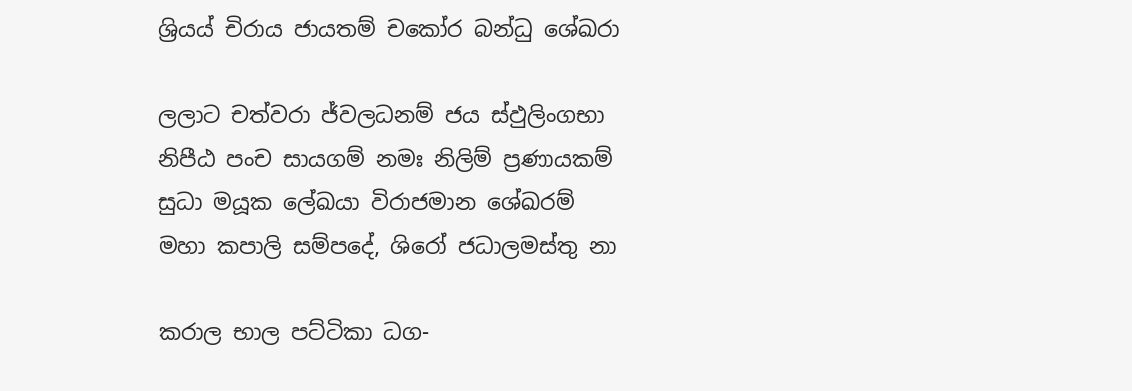ශ්‍රියය් චිරාය ජායතම් චකෝර බන්ධු ශේඛරා

ලලාට චත්වරා ජ්වලධනම් ජය ස්ඵුලිංගභා
නිපීඨ පංච සායගම් නමඃ නිලිම් ප්‍රණායකම්
සුධා මයූක ලේඛයා විරාජමාන ශේඛරම්
මහා කපාලි සම්පදේ, ශිරෝ ජධාලමස්තු නා

කරාල භාල පට්ටිකා ධග-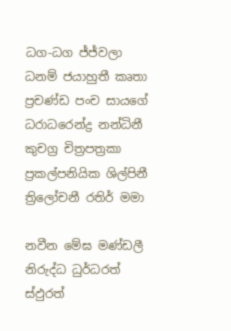ධග-ධග ජ්ජ්වලා
ධනම් ජයාහුතී කෘතා ප්‍රචණ්ඩ පංච සායගේ
ධරාධරෙන්ද්‍ර නන්ධිනී කුචග්‍ර චිත්‍රපත්‍රකා
ප්‍රකල්පනියික ශිල්පිනී ත්‍රිලෝචනී රතිර් මමා

නවීන මේඝ මණ්ඩලී නිරුද්ධ ධුර්ධරත් ස්ඵුරත්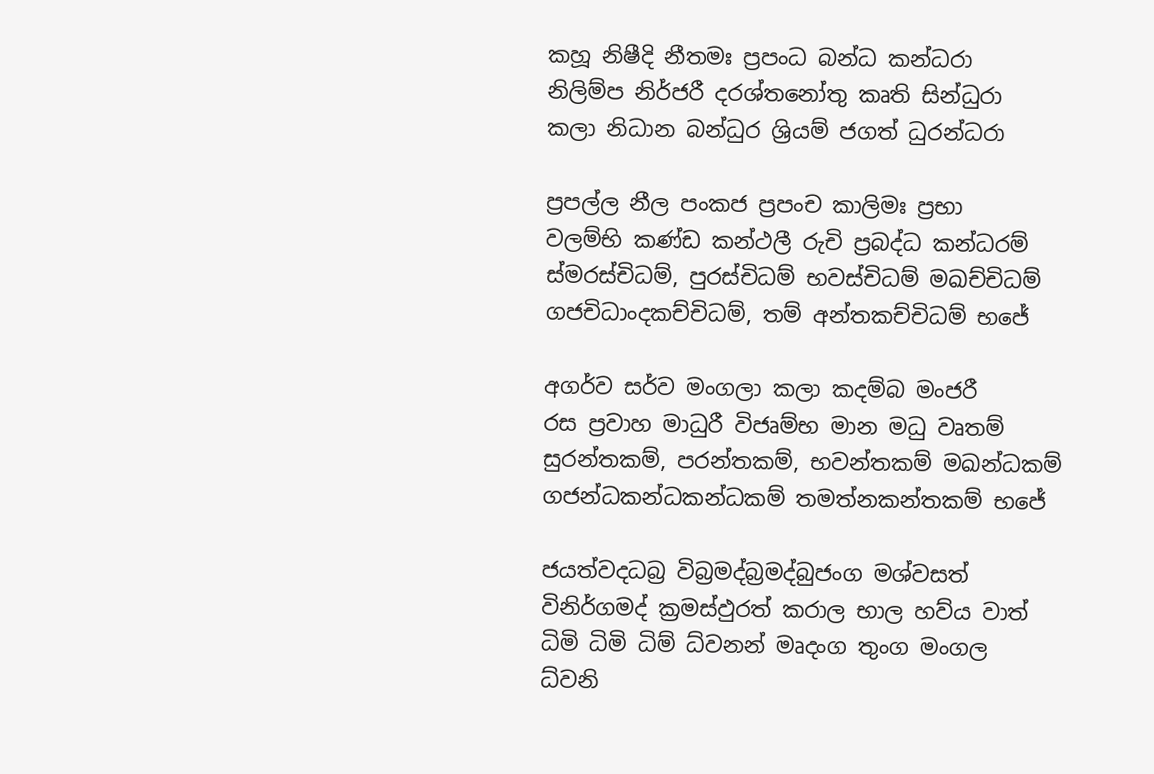කහූ නිෂීදි නීතමඃ ප්‍රපංධ බන්ධ කන්ධරා
නිලිම්ප නිර්ජරී දරශ්තනෝතු කෘති සින්ධුරා
කලා නිධාන බන්ධුර ශ්‍රියම් ජගත් ධුරන්ධරා

ප්‍රපල්ල නීල පංකජ ප්‍රපංච කාලිමඃ ප්‍රභා
වලම්භි කණ්ඩ කන්ථලී රුචි ප්‍රබද්ධ කන්ධරම්
ස්මරස්චිධම්, පුරස්චිධම් භවස්චිධම් මඛච්චිධම්
ගජචිධාංදකච්චිධම්, තම් අන්තකච්චිධම් භජේ

අගර්ව සර්ව මංගලා කලා කදම්බ මංජරී
රස ප්‍රවාහ මාධුරී විජෘම්භ මාන මධු වෘතම්
සුරන්තකම්, පරන්තකම්, භවන්තකම් මඛන්ධකම්
ගජන්ධකන්ධකන්ධකම් තමත්නකන්තකම් භජේ

ජයත්වදධබ්‍ර විබ්‍රමද්බ්‍රමද්බුජංග මශ්වසත්
විනිර්ගමද් ක්‍රමස්ඵුරත් කරාල භාල හව්ය වාත්
ධිමි ධිමි ධිම් ධ්වනන් මෘදංග තුංග මංගල
ධ්වනි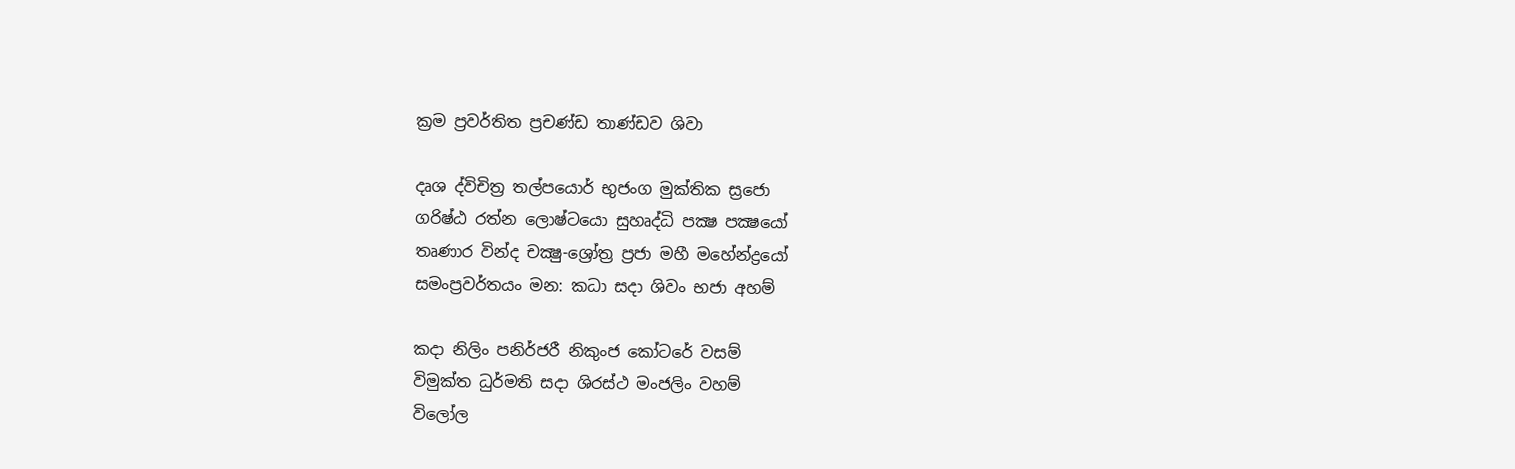ක්‍රම ප්‍රවර්තිත ප්‍රචණ්ඩ තාණ්ඩව ශිවා

දෘශ ද්විචිත්‍ර තල්පයොර් භුජංග මුක්තික ස්‍රජො
ගරිෂ්ඨ රත්න ලොෂ්ටයො සුහෘද්ධි පක්‍ෂ පක්‍ෂයෝ
තෘණාර වින්ද චක්‍ෂු-ශ්‍රෝත්‍ර ප්‍රජා මහී මහේන්ද්‍රයෝ
සමංප්‍රවර්තයං මන: කධා සදා ශිවං භජා අහම්

කදා නිලිං පනිර්ජරී නිකුංජ කෝටරේ වසම්
විමුක්ත ධුර්මති සදා ශිරස්ථ මංජලිං වහම්
විලෝල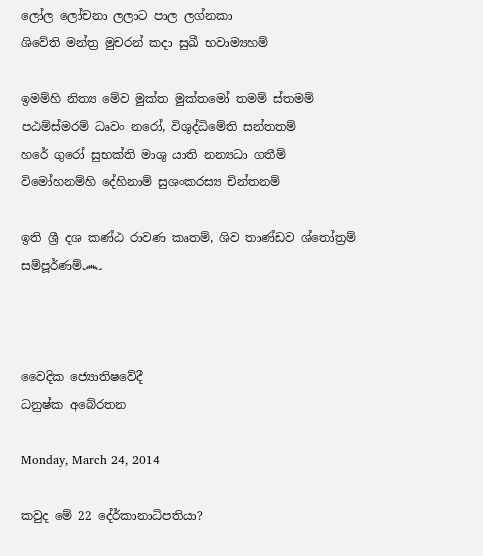ලෝල ලෝචනා ලලාට පාල ලග්නකා
ශිවේති මන්ත්‍ර මුචරන් කදා සුඛී භවාම්‍යහම්

ඉමම්හි නිත්‍ය මේව මුක්ත මුක්තමෝ තමම් ස්තමම්
පඨම්ස්මරම් ධෘවං නරෝ, විශුද්ධිමේති සන්තතම්
හරේ ගුරෝ සුභක්ති මාශු යාති නන්‍යධා ගතීම්
විමෝහනම්හි දේහිනාම් සුශංකරස්‍ය චින්තනම්

ඉති ශ්‍රී දශ කණ්ඨ රාවණ කෘතම්, ශිව තාණ්ඩව ශ්තෝත්‍රම් සම්පූර්ණම්෴



වෛදික ජ්‍යොතිෂවේදී
ධනුෂ්ක අබේරතන

Monday, March 24, 2014

කවුද මේ 22 දේර්කානාධිපතියා?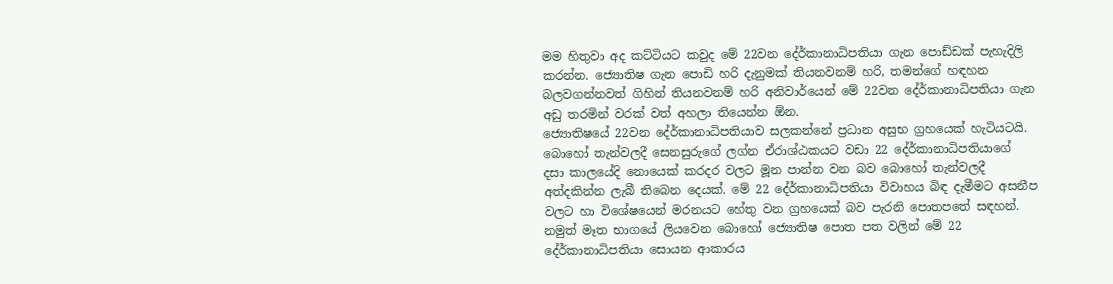මම හිතුවා අද කට්ටියට කවුද මේ 22වන දේර්කානාධිපතියා ගැන පොඩ්ඩක් පැහැදිලි කරන්න. ජ්‍යොතිෂ ගැන පොඩි හරි දැනුමක් තියනවනම් හරි, තමන්ගේ හඳහන බලවගන්නවත් ගිහින් තියනවනම් හරි අනිවාර්යෙන් මේ 22වන දේර්කානාධිපතියා ගැන අඩු තරමින් වරක් වත් අහලා තියෙන්න ඕන.
ජ්‍යොතිෂයේ 22වන දේර්කානාධිපතියාව සලකන්නේ ප්‍රධාන අසුභ ග්‍රහයෙක් හැටියටයි. බොහෝ තැන්වලදී සෙනසුරුගේ ලග්න ඒරාශ්ඨකයට වඩා 22 දේර්කානාධිපතියාගේ දසා කාලයේදි නොයෙක් කරදර වලට මූන පාන්න වන බව බොහෝ තැන්වලදී අත්දකින්න ලැබී තිබෙන දෙයක්. මේ 22 දේර්කානාධිපතියා විවාහය බිඳ දැමීමට අසනීප වලට හා විශේෂයෙන් මරනයට හේතු වන ග්‍රහයෙක් බව පැරනි පොතපතේ සඳහන්.
නමුත් මෑත භාගයේ ලියවෙන බොහෝ ජ්‍යොතිෂ පොත පත වලින් මේ 22 දේර්කානාධිපතියා සොයන ආකාරය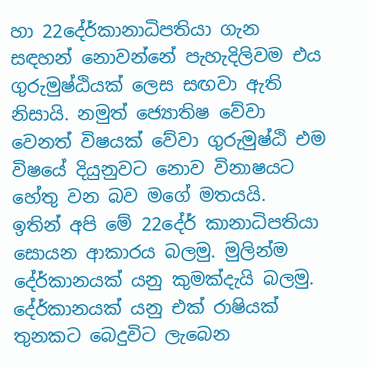හා 22දේර්කානාධිපතියා ගැන සඳහන් නොවන්නේ පැහැදිලිවම එය ගුරුමුෂ්ඨියක් ලෙස සඟවා ඇති නිසායි. නමුත් ජ්‍යොතිෂ වේවා වෙනත් විෂයක් වේවා ගුරුමුෂ්ඨි එම විෂයේ දියුනුවට නොව විනාෂයට හේතු වන බව මගේ මතයයි.
ඉතින් අපි මේ 22දේර් කානාධිපතියා සොයන ආකාරය බලමු. මුලින්ම දේර්කානයක් යනු කුමක්දැයි බලමු. දේර්කානයක් යනු එක් රාෂියක් තුනකට බෙදුවිට ලැබෙන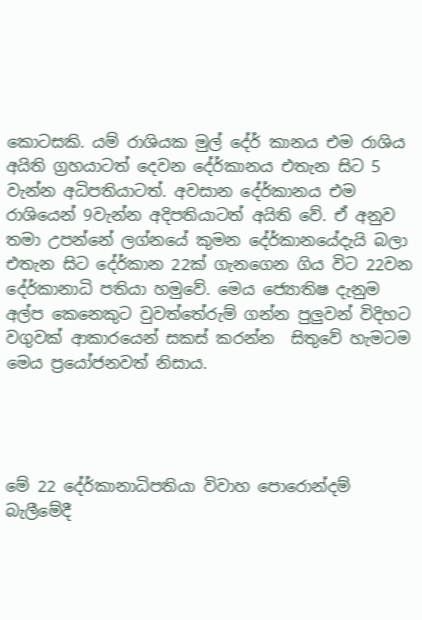කොටසකි. යම් රාශියක මුල් දේර් කානය එම රාශිය අයිති ග්‍රහයාටත් දෙවන දේර්කානය එතැන සිට 5 වැන්න අධිපතියාටත්. අවසාන දේර්කානය එම රාශියෙන් 9වැන්න අදිපතියාටත් අයිති වේ. ඒ අනුව තමා උපන්නේ ලග්නයේ කුමන දේර්කානයේදැයි බලා එතැන සිට දේර්කාන 22ක් ගැනගෙන ගිය විට 22වන දේර්කානාධි පතියා හමුවේ. මෙය ජ්‍යොතිෂ දැනුම අල්ප කෙනෙකුට වුවත්තේරුම් ගන්න පුලුවන් විදිහට වගුවක් ආකාරයෙන් සකස් කරන්න  සිතුවේ හැමටම මෙය ප්‍රයෝජනවත් නිසාය.




මේ 22 දේර්කානාධිපතියා විවාහ පොරොන්දම් බැලීමේදී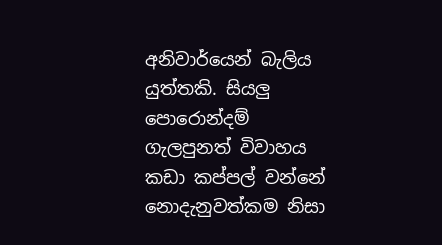අනිවාර්යෙන් බැලිය යුත්තකි. සියලු පොරොන්දම් ගැලපුනත් විවාහය කඩා කප්පල් වන්නේ නොදැනුවත්කම නිසා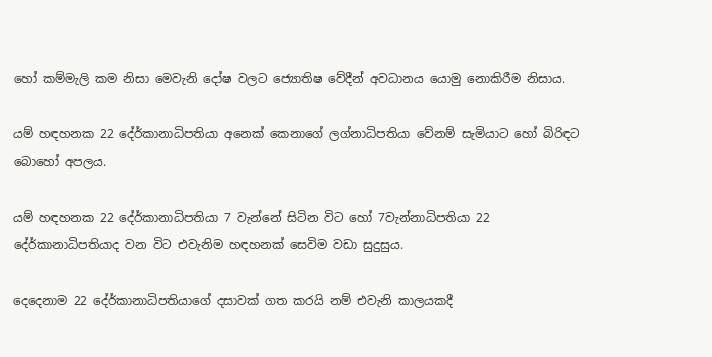හෝ කම්මැලි කම නිසා මෙවැනි දෝෂ වලට ජ්‍යොතිෂ වේදීන් අවධානය යොමු නොකිරීම නිසාය.

යම් හඳහනක 22 දේර්කානාධිපතියා අනෙක් කෙනාගේ ලග්නාධිපතියා වේනම් සැමියාට හෝ බිරිඳට බොහෝ අපලය.

යම් හඳහනක 22 දේර්කානාධිපතියා 7 වැන්නේ සිටින විට හෝ 7වැන්නාධිපතියා 22 දේර්කානාධිපතියාද වන විට එවැනිම හඳහනක් සෙවිම වඩා සුදුසුය.

දෙදෙනාම 22 දේර්කානාධිපතියාගේ දසාවක් ගත කරයි නම් එවැනි කාලයකදී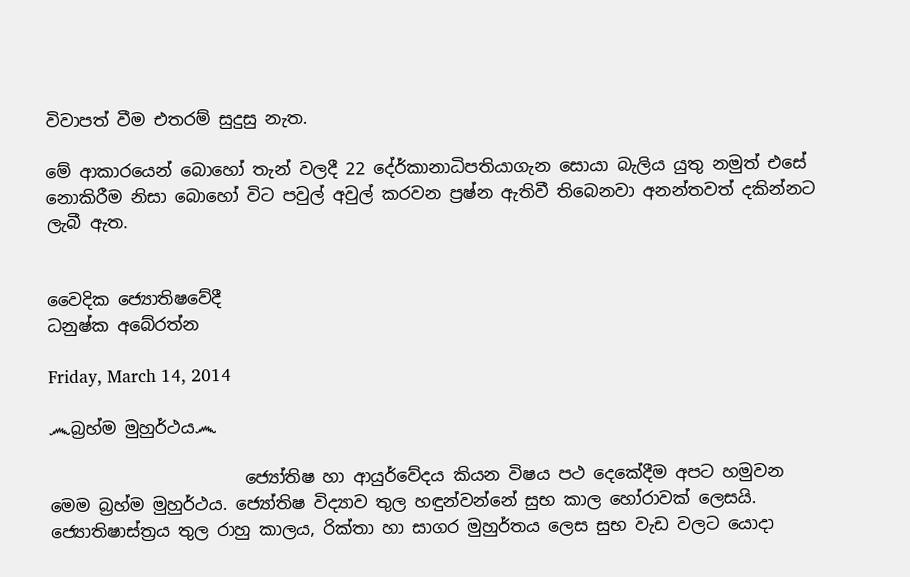විවාපත් වීම එතරම් සුදුසු නැත.

මේ ආකාරයෙන් බොහෝ තැන් වලදී 22 දේර්කානාධිපතියාගැන සොයා බැලිය යුතු නමුත් එසේ නොකිරීම නිසා බොහෝ විට පවුල් අවුල් කරවන ප්‍රෂ්න ඇතිවී තිබෙනවා අනන්තවත් දකින්නට ලැබී ඇත.


වෛදික ජ්‍යොතිෂවේදී
ධනුෂ්ක අබේරත්න

Friday, March 14, 2014

෴බ්‍රහ්ම මුහුර්ථය෴

                       ජ්‍යෝතිෂ හා ආයුර්වේදය කියන විෂය පථ දෙකේදීම අපට හමුවන මෙම බ්‍රහ්ම මුහුර්ථය. ජ්‍යෝතිෂ විද්‍යාව තුල හඳුන්වන්නේ සුභ කාල හෝරාවක් ලෙසයි. ජ්‍යොතිෂාස්ත්‍රය තුල රාහු කාලය, රික්තා හා සාගර මුහුර්තය ලෙස සුභ වැඩ වලට යොදා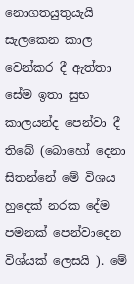නොගතයුතුයැයි සැලකෙන කාල වෙන්කර දී ඇත්තා සේම ඉතා සුභ කාලයන්ද පෙන්වා දී තිබේ (බොහෝ දෙනා සිතන්නේ මේ විශය හුදෙක් නරක දේම පමනක් පෙන්වාදෙන විශ්යක් ලෙසයි ). මේ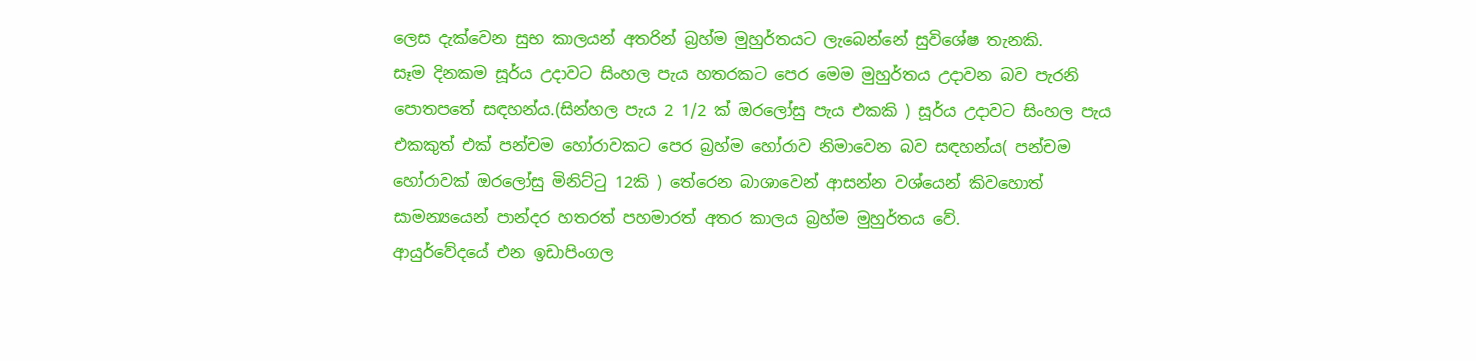ලෙස දැක්වෙන සුභ කාලයන් අතරින් බ්‍රහ්ම මුහුර්තයට ලැබෙන්නේ සුවිශේෂ තැනකි.
සෑම දිනකම සූර්ය උදාවට සිංහල පැය හතරකට පෙර මෙම මුහුර්තය උදාවන බව පැරනි පොතපතේ සඳහන්ය.(සින්හල පැය 2 1/2 ක් ඔරලෝසු පැය එකකි ) සූර්ය උදාවට සිංහල පැය එකකුත් එක් පන්චම හෝරාවකට පෙර බ්‍රහ්ම හෝරාව නිමාවෙන බව සඳහන්ය( පන්චම හෝරාවක් ඔරලෝසු මිනිට්ටු 12කි ) තේරෙන බාශාවෙන් ආසන්න වශ්යෙන් කිවහොත් සාමන්‍යයෙන් පාන්දර හතරත් පහමාරත් අතර කාලය බ්‍රහ්ම මුහුර්තය වේ.
ආයුර්වේදයේ එන ඉඩාපිංගල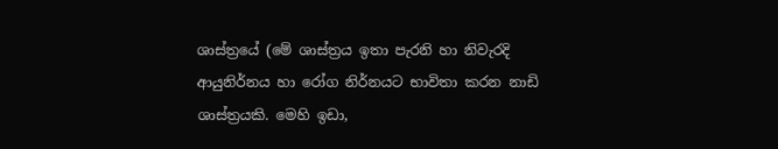ශාස්ත්‍රයේ (මේ ශාස්ත්‍රය ඉතා පැරනි හා නිවැරදි ආයුනිර්නය හා රෝග නිර්නයට භාවිතා කරන නාඩි ශාස්ත්‍රයකි. මෙහි ඉඩා,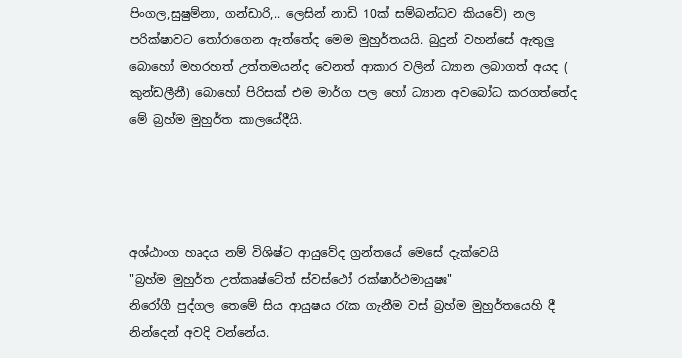පිංගල,සුෂුම්නා, ගන්ඩාරි,.. ලෙසින් නාඩි 10ක් සම්බන්ධව කියවේ) නල පරික්ෂාවට තෝරාගෙන ඇත්තේද මෙම මුහුර්තයයි. බුදුන් වහන්සේ ඇතුලු බොහෝ මහරහත් උත්තමයන්ද වෙනත් ආකාර වලින් ධ්‍යාන ලබාගත් අයද ( කුන්ඩලීනී) බොහෝ පිරිසක් එම මාර්ග පල හෝ ධ්‍යාන අවබෝධ කරගත්තේද මේ බ්‍රහ්ම මුහුර්ත කාලයේදීයි.




අශ්ඨාංග හෘදය නම් විශිෂ්ට ආයුවේද ග්‍රන්තයේ මෙසේ දැක්වෙයි
"බ්‍රහ්ම මුහුර්ත උත්කෘෂ්ටේත් ස්වස්ථෝ රක්ෂාර්ථමායුෂඃ"
නිරෝගී පුද්ගල තෙමේ සිය ආයුෂය රැක ගැනීම වස් බ්‍රහ්ම මුහුර්තයෙහි දී නින්දෙන් අවදි වන්නේය.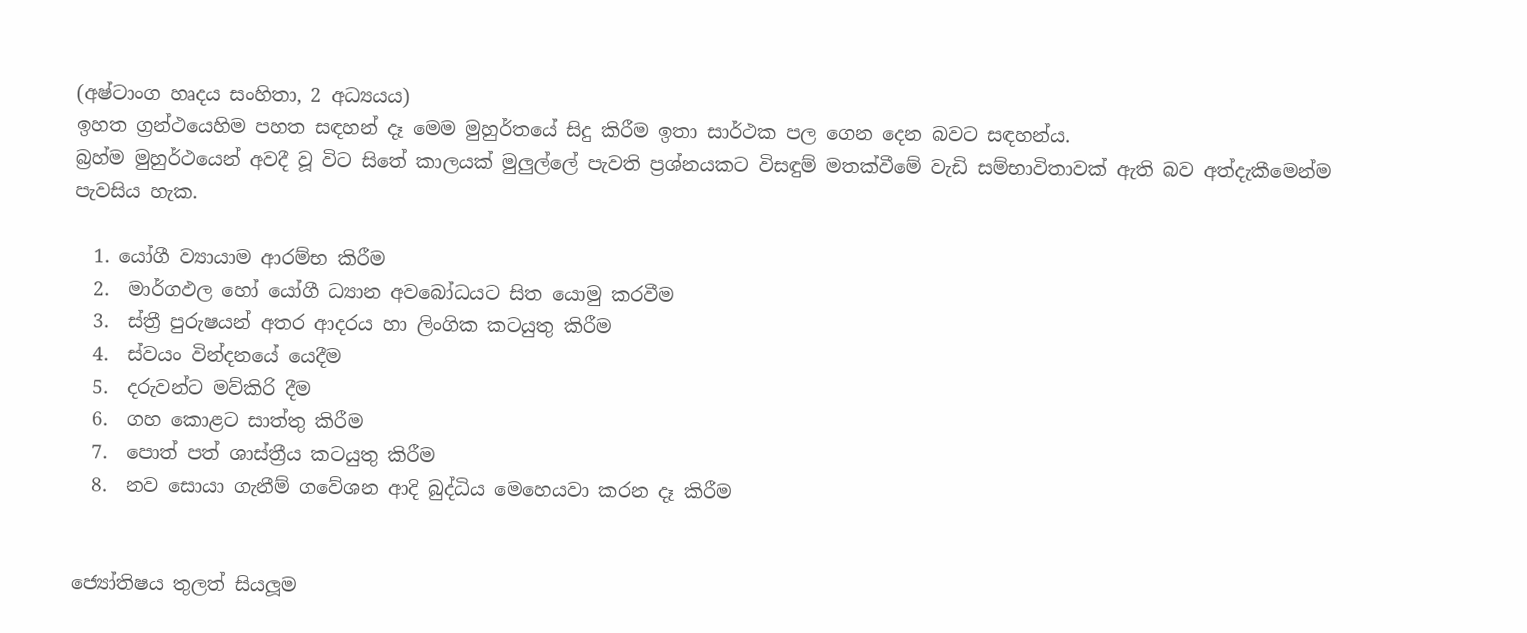(අෂ්ටාංග හෘදය සංහිතා, 2 අධ්‍යයය)
ඉහත ග්‍රන්ථයෙහිම පහත සඳහන් දෑ මෙම මුහුර්තයේ සිදු කිරීම ඉතා සාර්ථක පල ගෙන දෙන බවට සඳහන්ය.
බ්‍රහ්ම මුහුර්ථයෙන් අවදී වූ විට සිතේ කාලයක් මුලුල්ලේ පැවති ප්‍රශ්නයකට විසඳුම් මතක්වීමේ වැඩි සම්භාවිතාවක් ඇති බව අත්දැකීමෙන්ම පැවසිය හැක.

  1. යෝගී ව්‍යායාම ආරම්භ කිරීම
  2.  මාර්ගඵල හෝ යෝගී ධ්‍යාන අවබෝධයට සිත යොමු කරවීම
  3.  ස්ත්‍රී පුරුෂයන් අතර ආදරය හා ලිංගික කටයුතු කිරීම
  4.  ස්වයං වින්දනයේ යෙදීම
  5.  දරුවන්ට මව්කිරි දීම
  6.  ගහ කොළට සාත්තු කිරීම
  7.  පොත් පත් ශාස්ත්‍රීය කටයුතු කිරීම
  8.  නව සොයා ගැනීම් ගවේශන ආදි බුද්ධිය මෙහෙයවා කරන දෑ කිරීම


ජ්‍යෝතිෂය තුලත් සියලූම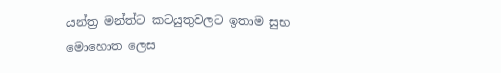යන්ත්‍ර මන්ත්ට කටයුතුවලට ඉතාම සුභ මොහොත ලෙස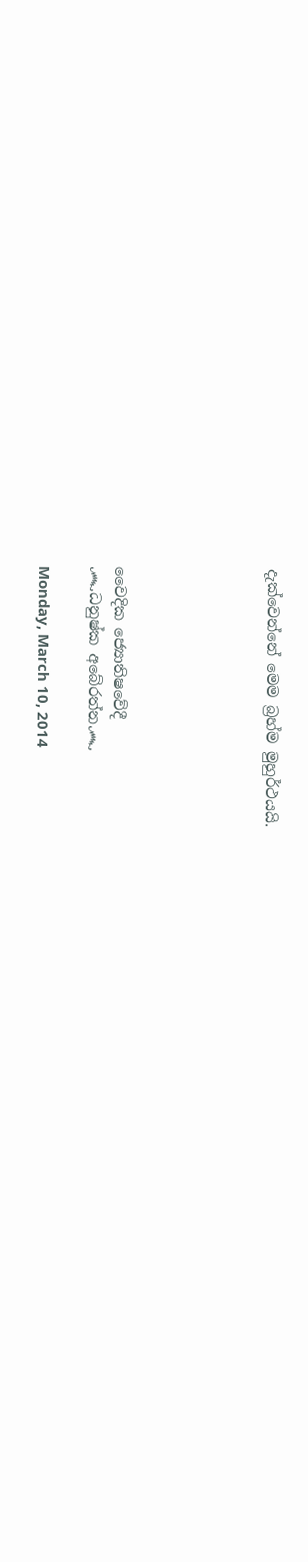දැක්වෙන්නේ මෙම බ්‍රහ්ම මුහුර්ථයයි.





වෛදික ජ්‍යොතිෂවේදී
෴ධනුෂ්ක අබේරත්න෴

Monday, March 10, 2014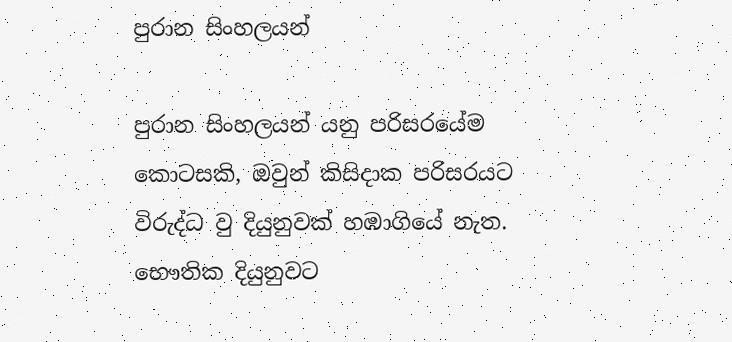පුරාන සිංහලයන්

පුරාන සිංහලයන් යනු පරිසරයේම කොටසකි, ඔවුන් කිසිදාක පරිසරයට විරුද්ධ වු දියුනුවක් හඹාගියේ නැත. භෞතික දියුනුවට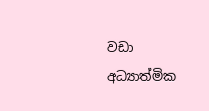වඩා අධ්‍යාත්මික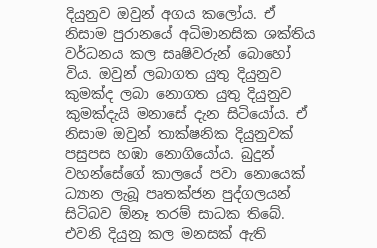දියුනුව ඔවුන් අගය කලෝය. ඒ නිසාම පුරානයේ අධිමානසික ශක්තිය වර්ධනය කල සෘෂිවරුන් බොහෝ විය. ඔවුන් ලබාගත යුතු දියුනුව කුමක්ද ලබා නොගත යුතු දියුනුව කුමක්දැයි මනාසේ දැන සිටියෝය. ඒ නිසාම ඔවුන් තාක්ෂනික දියුනුවක් පසුපස හඹා නොගියෝය. බුදුන් වහන්සේගේ කාලයේ පවා නොයෙක් ධ්‍යාන ලැබූ පෘතක්ජන පුද්ගලයන් සිටිබව ඕනෑ තරම් සාධක තිබේ. එවනි දියුනු කල මනසක් ඇති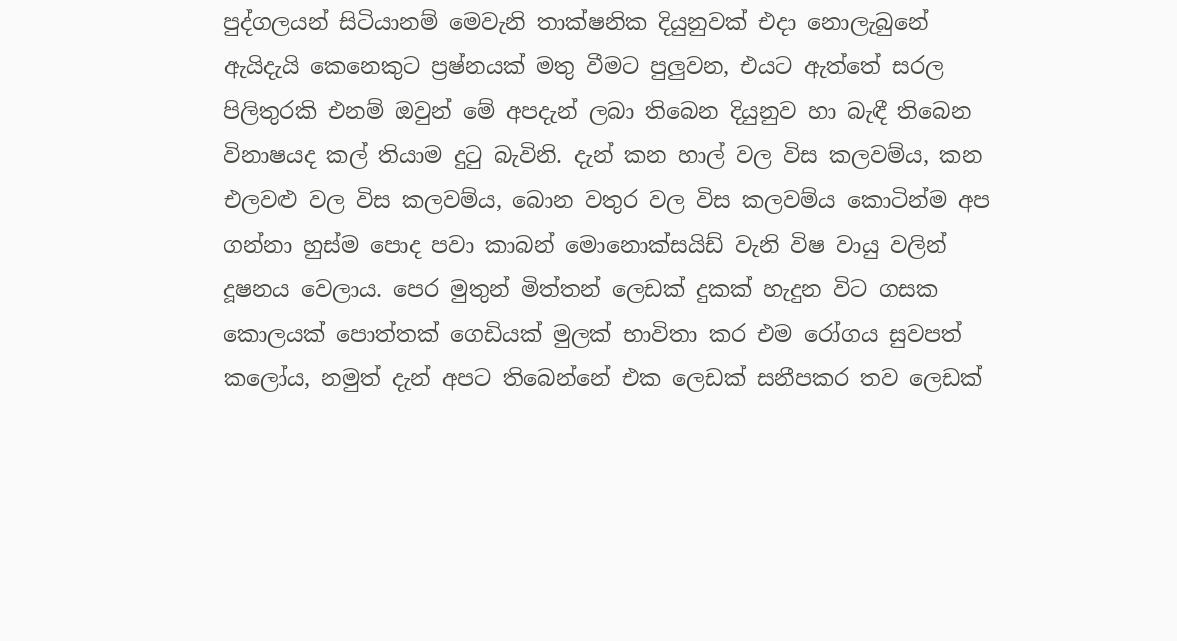පුද්ගලයන් සිටියානම් මෙවැනි තාක්ෂනික දියුනුවක් එදා නොලැබුනේ ඇයිදැයි කෙනෙකුට ප්‍රෂ්නයක් මතු වීමට පුලුවන, එයට ඇත්තේ සරල පිලිතුරකි එනම් ඔවුන් මේ අපදැන් ලබා තිබෙන දියුනුව හා බැඳී තිබෙන විනාෂයද කල් තියාම දුටු බැවිනි. දැන් කන හාල් වල විස කලවම්ය, කන එලවළු වල විස කලවම්ය, බොන වතුර වල විස කලවම්ය කොටින්ම අප ගන්නා හුස්ම පොද පවා කාබන් මොනොක්සයිඩ් වැනි විෂ වායු වලින් දූෂනය වෙලාය. පෙර මුතුන් මිත්තන් ලෙඩක් දුකක් හැදුන විට ගසක කොලයක් පොත්තක් ගෙඩියක් මුලක් භාවිතා කර එම රෝගය සුවපත් කලෝය, නමුත් දැන් අපට තිබෙන්නේ එක ලෙඩක් සනීපකර තව ලෙඩක්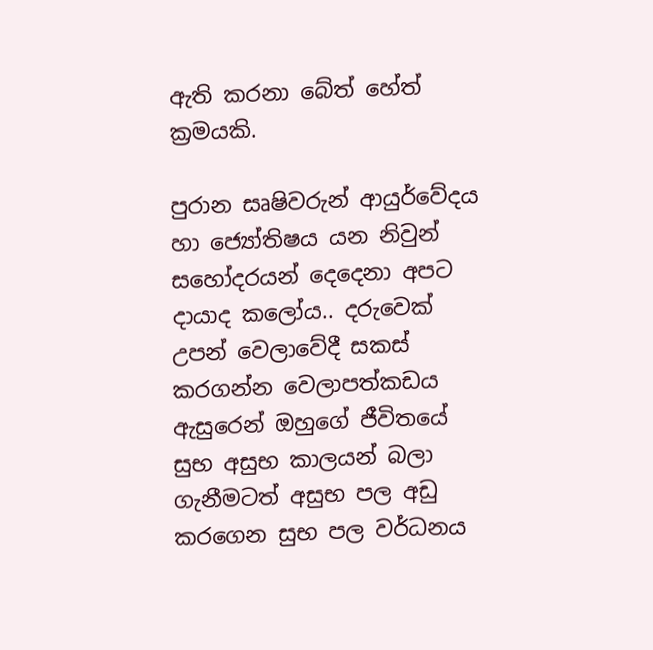ඇති කරනා බේත් හේත් ක්‍රමයකි.

පුරාන සෘෂිවරුන් ආයුර්වේදය හා ජ්‍යෝතිෂය යන නිවුන් සහෝදරයන් දෙදෙනා අපට දායාද කලෝය.. දරුවෙක් උපන් වෙලාවේදී සකස් කරගන්න වෙලාපත්කඩය ඇසුරෙන් ඔහුගේ ජීවිතයේ සුභ අසුභ කාලයන් බලා ගැනීමටත් අසුභ පල අඩු කරගෙන සුභ පල වර්ධනය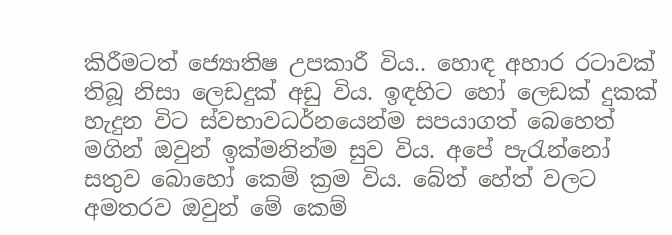කිරීමටත් ජ්‍යොතිෂ උපකාරී විය.. හොඳ අහාර රටාවක් තිබූ නිසා ලෙඩදුක් අඩු විය. ඉඳහිට හෝ ලෙඩක් දුකක් හැදුන විට ස්වභාවධර්නයෙන්ම සපයාගත් බෙහෙත් මගින් ඔවුන් ඉක්මනින්ම සුව විය. අපේ පැරැන්නෝ සතුව බොහෝ කෙම් ක්‍රම විය. බේත් හේත් වලට අමතරව ඔවුන් මේ කෙම්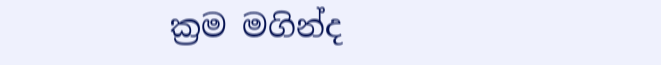ක්‍රම මගින්ද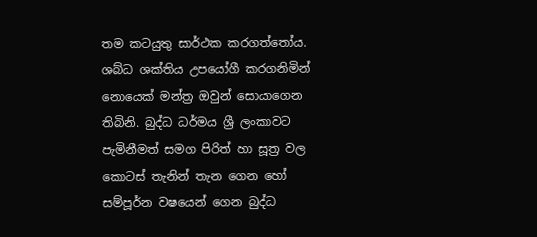තම කටයුතු සාර්ථක කරගත්තෝය. ශබ්ධ ශක්තිය උපයෝගී කරගනිමින් නොයෙක් මන්ත්‍ර ඔවුන් සොයාගෙන තිබිනි. බුද්ධ ධර්මය ශ්‍රී ලංකාවට පැමිනීමත් සමග පිරිත් හා සූත්‍ර වල කොටස් තැනින් තැන ගෙන හෝ සම්පූර්න වෂයෙන් ගෙන බුද්ධ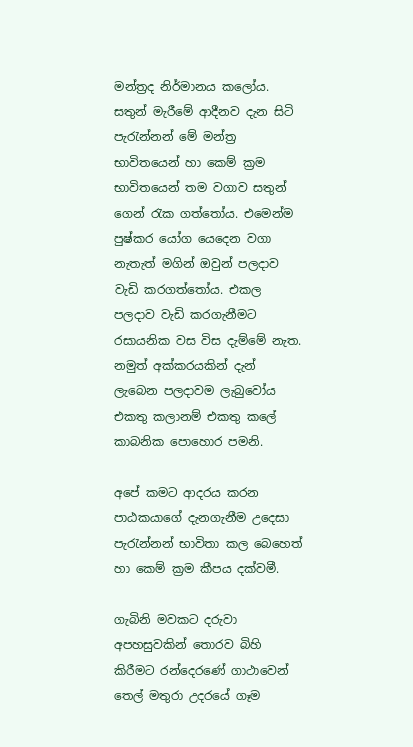මන්ත්‍රද නිර්මානය කලෝය. සතුන් මැරීමේ ආදීනව දැන සිටි පැරැන්නන් මේ මන්ත්‍ර භාවිතයෙන් හා කෙම් ක්‍රම භාවිතයෙන් තම වගාව සතුන් ගෙන් රැක ගත්තෝය. එමෙන්ම පුෂ්කර යෝග යෙදෙන වගා නැතැත් මගින් ඔවුන් පලදාව වැඩි කරගත්තෝය. එකල පලදාව වැඩි කරගැනීමට රසායනික වස විස දැම්මේ නැත. නමුත් අක්කරයකින් දැන් ලැබෙන පලදාවම ලැබුවෝය එකතු කලානම් එකතු කලේ කාබනික පොහොර පමනි.

අපේ කමට ආදරය කරන පාඨකයාගේ දැනගැනීම උදෙසා පැරැන්නන් භාවිතා කල බෙහෙත් හා කෙම් ක්‍රම කීපය දක්වමී.

ගැබිනි මවකට දරුවා අපහසුවකින් තොරව බිහි කිරීමට රන්දෙරණේ ගාථාවෙන් තෙල් මතුරා උදරයේ ගෑම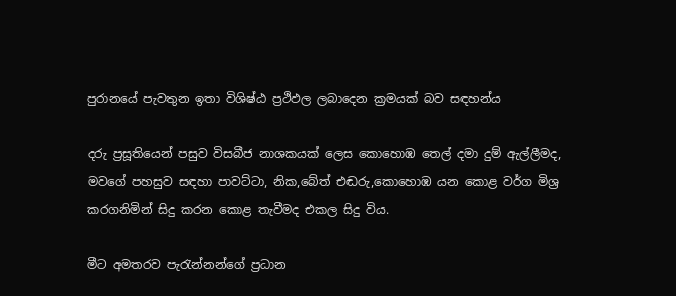පුරානයේ පැවතුන ඉතා විශිෂ්ඨ ප්‍රථිඵල ලබාදෙන ක්‍රමයක් බව සඳහන්ය

දරු ප්‍රසූතියෙන් පසුව විසබීජ නාශකයක් ලෙස කොහොඹ තෙල් දමා දුම් ඇල්ලීමද, මවගේ පහසුව සඳහා පාවට්ටා, නික,බේත් එඬරු,කොහොඹ යන කොළ වර්ග මිශ්‍ර කරගනිමින් සිදු කරන කොළ තැවීමද එකල සිදු විය.

මීට අමතරව පැරැන්නන්ගේ ප්‍රධාන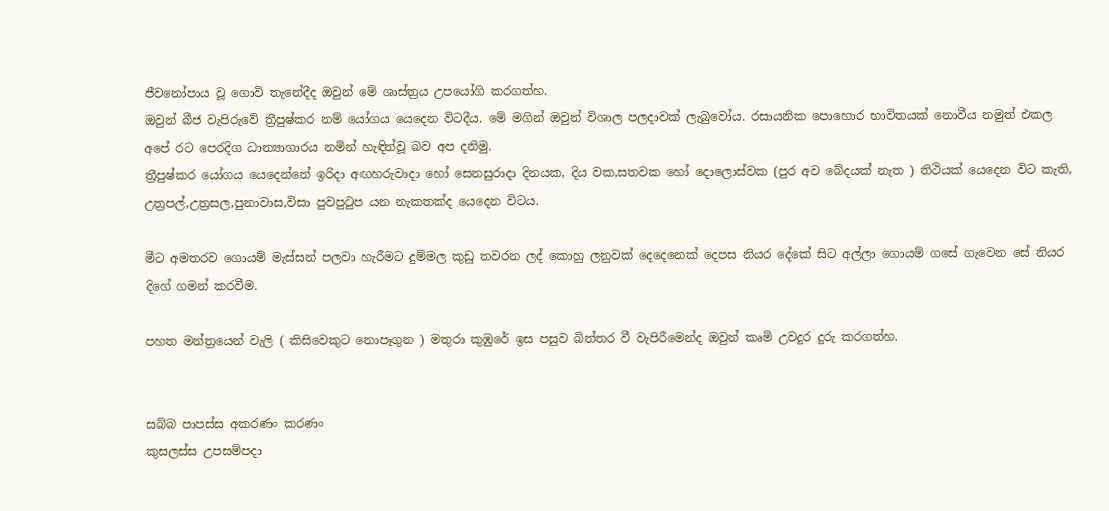ජීවනෝපාය වූ ගොවි තැනේදීද ඔවුන් මේ ශාස්ත්‍රය උපයෝගි කරගත්හ.
ඔවුන් බීජ වැපිරුවේ ත්‍රීපුෂ්කර නම් යෝගය යෙදෙන විටදීය. මේ මගින් ඔවුන් විශාල පලදාවක් ලැබුවෝය. රසායනික පොහොර භාවිතයක් නොවීය නමුත් එකල අපේ රට පෙරදිග ධාන්‍යාගාරය නමින් හැඳින්වූ බව අප දනිමු.
ත්‍රීපුෂ්කර යෝගය යෙදෙන්නේ ඉරිදා අඟහරුවාදා හෝ සෙනසුරාදා දිනයක, දිය වක,සතවක හෝ දොලොස්වක (පුර අව බේදයක් නැත ) තිථියක් යෙදෙන විට කැති, උත්‍රපල්,උත්‍රසල,පුනාවාස,විසා පුවපුටුප යන නැකතක්ද යෙදෙන විටය.

මීට අමතරව ගොයම් මැස්සන් පලවා හැරීමට දුම්මල කුඩු තවරන ලද් කොහු ලනුවක් දෙදෙනෙක් දෙපස නියර දේකේ සිට අල්ලා ගොයම් ගසේ ගැවෙන සේ නියර දිගේ ගමන් කරවීම.

පහත මන්ත්‍රයෙන් වැලි ( කිසිවෙකුට නොපෑගුන ) මතුරා කුඹුරේ ඉස පසුව බිත්තර වී වැපිරීමෙන්ද ඔවුන් කෘමි උවදුර දුරු කරගත්හ.


සබ්බ පාපස්ස අකරණං කරණං
කුසලස්ස උපසම්පදා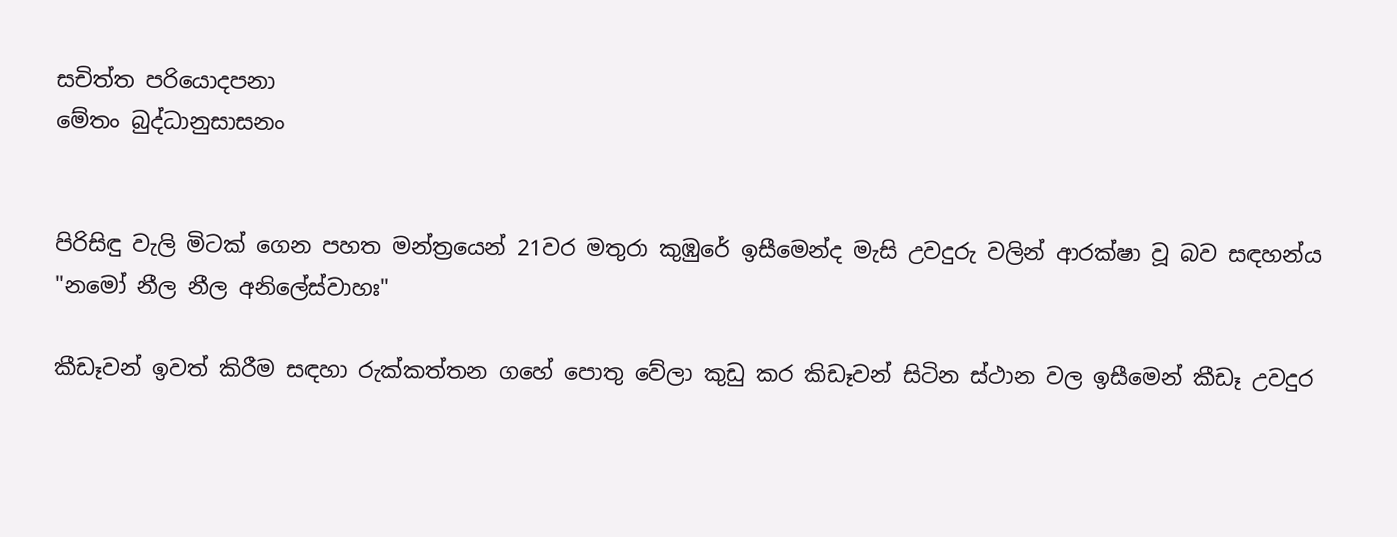සචිත්ත පරියොදපනා
මේතං බුද්ධානුසාසනං


පිරිසිඳු වැලි මිටක් ගෙන පහත මන්ත්‍රයෙන් 21වර මතුරා කුඹුරේ ඉසීමෙන්ද මැසි උවදුරු වලින් ආරක්ෂා වූ බව සඳහන්ය
"නමෝ නීල නීල අනිලේස්වාහඃ"

කීඩෑවන් ඉවත් කිරීම සඳහා රුක්කත්තන ගහේ පොතු වේලා කුඩු කර කිඩෑවන් සිටින ස්ථාන වල ඉසීමෙන් කීඩෑ උවදුර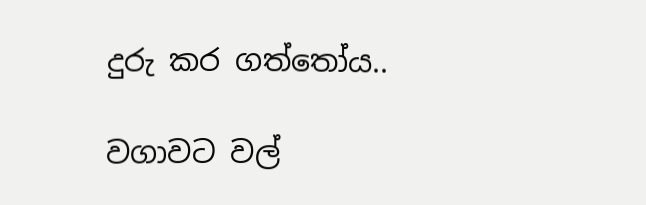දුරු කර ගත්තෝය..

වගාවට වල්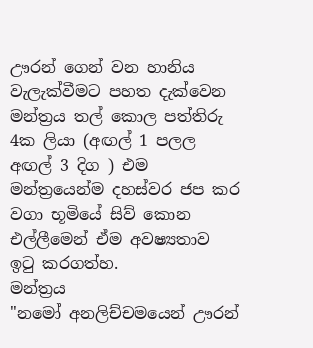ඌරන් ගෙන් වන හානිය වැලැක්වීමට පහත දැක්වෙන මන්ත්‍රය තල් කොල පත්තිරු 4ක ලියා (අඟල් 1 පලල අඟල් 3 දිග ) එම මන්ත්‍රයෙන්ම දහස්වර ජප කර වගා භූමියේ සිව් කොන එල්ලීමෙන් ඒම අවෂ්‍යතාව ඉටු කරගත්හ.
මන්ත්‍රය
"නමෝ අනලිච්චමයෙන් ඌරන්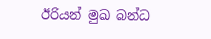ඊරියන් මුඛ බන්ධ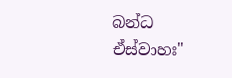බන්ධ ඒස්වාහඃ"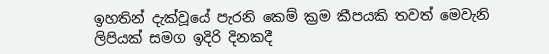ඉහතින් දැක්වූයේ පැරනි කෙම් ක්‍රම කීපයකි තවත් මෙවැනි ලිපියක් සමග ඉදිරි දිනකදී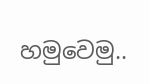හමුවෙමු..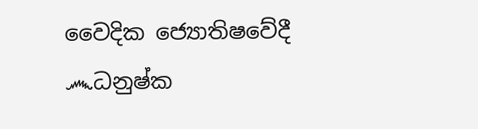වෛදික ජ්‍යොතිෂවේදී
෴ධනුෂ්ක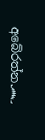අබේරත්න෴